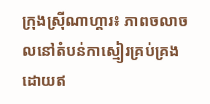ក្រុងស្រ៊ីណាហ្គារ៖ ភាពចលាចលនៅតំបន់កាស្មៀរគ្រប់គ្រងដោយឥ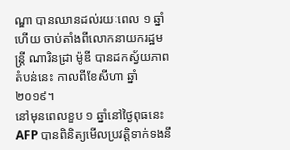ណ្ឌា បានឈានដល់រយៈពេល ១ ឆ្នាំហើយ ចាប់តាំងពីលោកនាយករដ្ឋមន្ត្រី ណារិនដ្រា ម៉ូឌី បានដកស្វ័យភាពតំបន់នេះ កាលពីខែសីហា ឆ្នាំ ២០១៩។
នៅមុនពេលខួប ១ ឆ្នាំនៅថ្ងៃពុធនេះ AFP បានពិនិត្យមើលប្រវត្តិទាក់ទងនឹ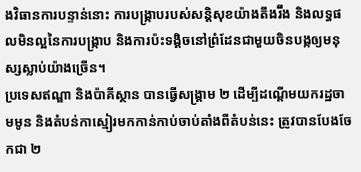ងវិធានការបន្ទាន់នោះ ការបង្ក្រាបរបស់សន្តិសុខយ៉ាងតឹងរ៊ឹង និងលទ្ធផលមិនល្អនៃការបង្ក្រាប និងការប៉ះទង្គិចនៅព្រំដែនជាមួយចិនបង្កឲ្យមនុស្សស្លាប់យ៉ាងច្រើន។
ប្រទេសឥណ្ឌា និងប៉ាគីស្ថាន បានធ្វើសង្គ្រាម ២ ដើម្បីដណ្តើមយករដ្ឋចាមមូន និងតំបន់កាស្មៀរមកកាន់កាប់ចាប់តាំងពីតំបន់នេះ ត្រូវបានបែងចែកជា ២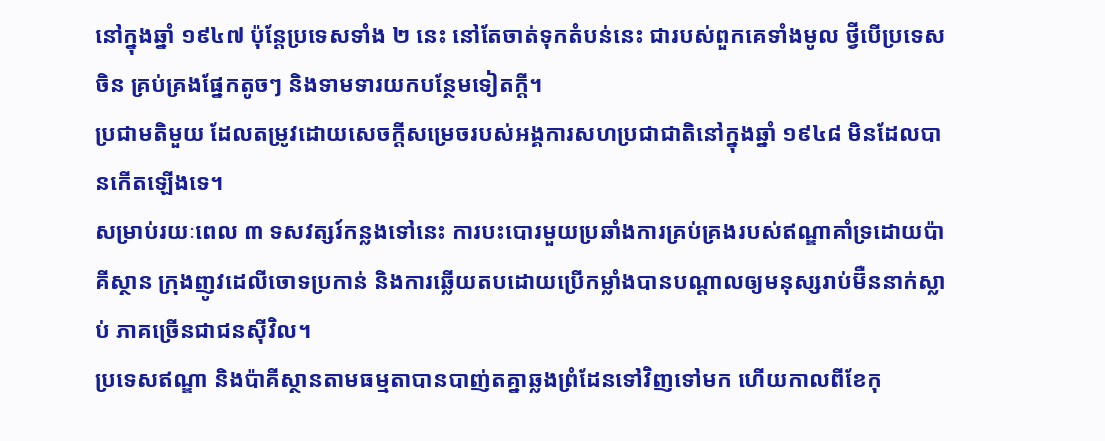នៅក្នុងឆ្នាំ ១៩៤៧ ប៉ុន្តែប្រទេសទាំង ២ នេះ នៅតែចាត់ទុកតំបន់នេះ ជារបស់ពួកគេទាំងមូល ថ្វីបើប្រទេសចិន គ្រប់គ្រងផ្នែកតូចៗ និងទាមទារយកបន្ថែមទៀតក្តី។
ប្រជាមតិមួយ ដែលតម្រូវដោយសេចក្តីសម្រេចរបស់អង្គការសហប្រជាជាតិនៅក្នុងឆ្នាំ ១៩៤៨ មិនដែលបានកើតឡើងទេ។
សម្រាប់រយៈពេល ៣ ទសវត្សរ៍កន្លងទៅនេះ ការបះបោរមួយប្រឆាំងការគ្រប់គ្រងរបស់ឥណ្ឌាគាំទ្រដោយប៉ាគីស្ថាន ក្រុងញូវដេលីចោទប្រកាន់ និងការឆ្លើយតបដោយប្រើកម្លាំងបានបណ្តាលឲ្យមនុស្សរាប់ម៊ឺននាក់ស្លាប់ ភាគច្រើនជាជនស៊ីវិល។
ប្រទេសឥណ្ឌា និងប៉ាគីស្ថានតាមធម្មតាបានបាញ់តគ្នាឆ្លងព្រំដែនទៅវិញទៅមក ហើយកាលពីខែកុ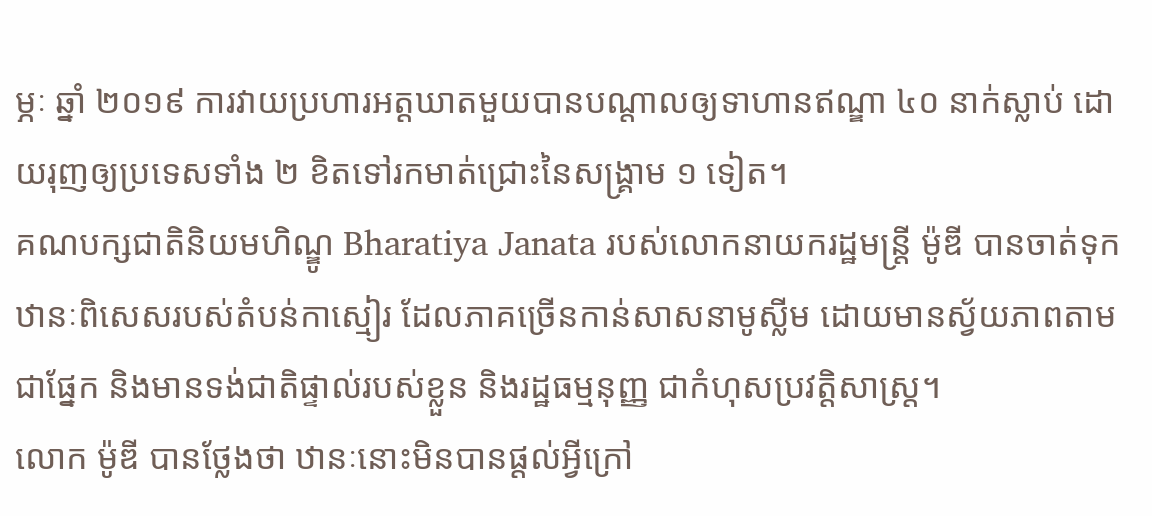ម្ភៈ ឆ្នាំ ២០១៩ ការវាយប្រហារអត្តឃាតមួយបានបណ្តាលឲ្យទាហានឥណ្ឌា ៤០ នាក់ស្លាប់ ដោយរុញឲ្យប្រទេសទាំង ២ ខិតទៅរកមាត់ជ្រោះនៃសង្គ្រាម ១ ទៀត។
គណបក្សជាតិនិយមហិណ្ឌូ Bharatiya Janata របស់លោកនាយករដ្ឋមន្ត្រី ម៉ូឌី បានចាត់ទុកឋានៈពិសេសរបស់តំបន់កាស្មៀរ ដែលភាគច្រើនកាន់សាសនាមូស្លីម ដោយមានស្វ័យភាពតាមជាផ្នែក និងមានទង់ជាតិផ្ទាល់របស់ខ្លួន និងរដ្ឋធម្មនុញ្ញ ជាកំហុសប្រវត្តិសាស្ត្រ។
លោក ម៉ូឌី បានថ្លែងថា ឋានៈនោះមិនបានផ្តល់អ្វីក្រៅ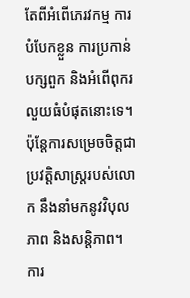តែពីអំពើភេរវកម្ម ការបំបែកខ្លួន ការប្រកាន់បក្សពួក និងអំពើពុករលួយធំបំផុតនោះទេ។ ប៉ុន្តែការសម្រេចចិត្តជាប្រវត្តិសាស្ត្ររបស់លោក នឹងនាំមកនូវវិបុលភាព និងសន្តិភាព។
ការ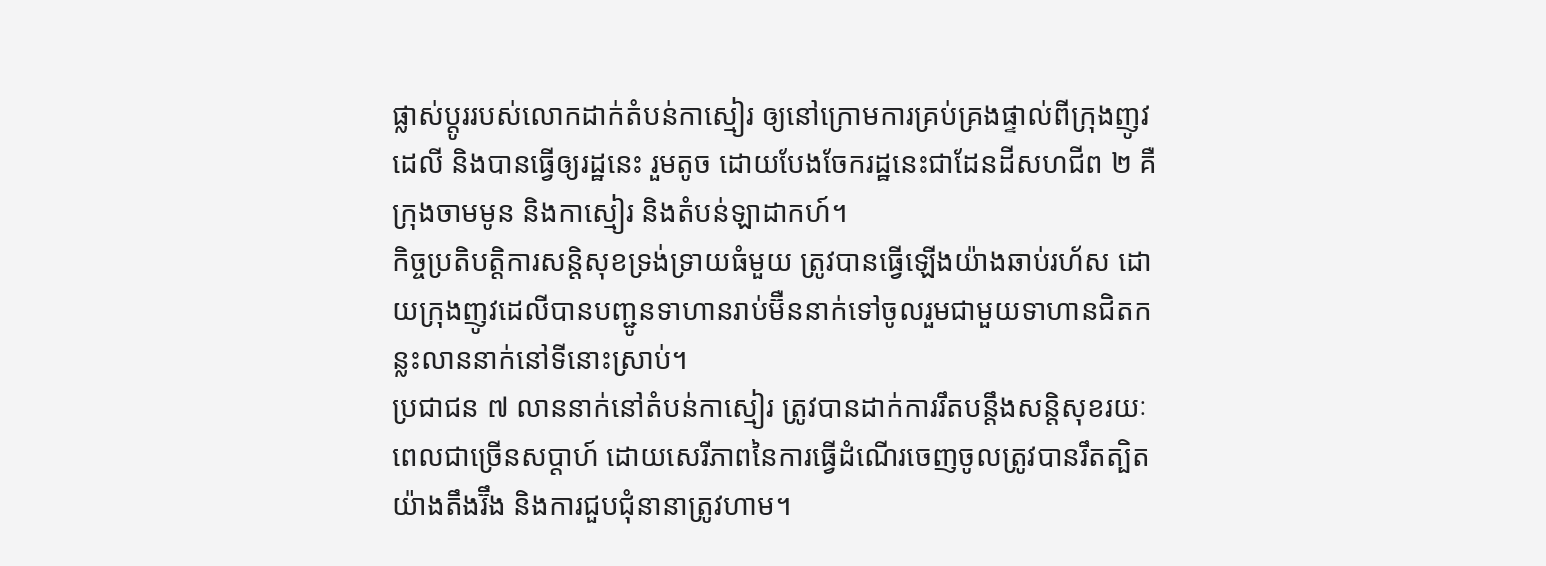ផ្លាស់ប្តូររបស់លោកដាក់តំបន់កាស្មៀរ ឲ្យនៅក្រោមការគ្រប់គ្រងផ្ទាល់ពីក្រុងញូវដេលី និងបានធ្វើឲ្យរដ្ឋនេះ រួមតូច ដោយបែងចែករដ្ឋនេះជាដែនដីសហជីព ២ គឺក្រុងចាមមូន និងកាស្មៀរ និងតំបន់ឡាដាកហ៍។
កិច្ចប្រតិបត្តិការសន្តិសុខទ្រង់ទ្រាយធំមួយ ត្រូវបានធ្វើឡើងយ៉ាងឆាប់រហ័ស ដោយក្រុងញូវដេលីបានបញ្ជូនទាហានរាប់ម៊ឺននាក់ទៅចូលរួមជាមួយទាហានជិតកន្លះលាននាក់នៅទីនោះស្រាប់។
ប្រជាជន ៧ លាននាក់នៅតំបន់កាស្មៀរ ត្រូវបានដាក់ការរឹតបន្តឹងសន្តិសុខរយៈពេលជាច្រើនសប្តាហ៍ ដោយសេរីភាពនៃការធ្វើដំណើរចេញចូលត្រូវបានរឹតត្បិតយ៉ាងតឹងរ៊ឹង និងការជួបជុំនានាត្រូវហាម។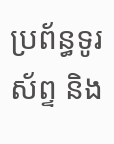ប្រព័ន្ធទូរស័ព្ទ និង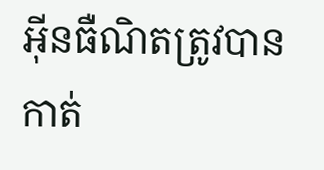អ៊ីនធឺណិតត្រូវបានកាត់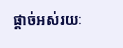ផ្តាច់អស់រយៈ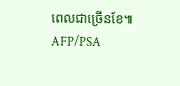ពេលជាច្រើនខែ៕ AFP/PSA